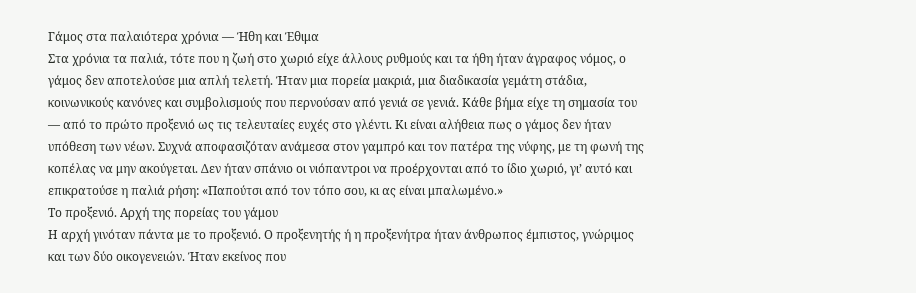Γάμος στα παλαιότερα χρόνια — Ήθη και Έθιμα
Στα χρόνια τα παλιά, τότε που η ζωή στο χωριό είχε άλλους ρυθμούς και τα ήθη ήταν άγραφος νόμος, ο γάμος δεν αποτελούσε μια απλή τελετή. Ήταν μια πορεία μακριά, μια διαδικασία γεμάτη στάδια, κοινωνικούς κανόνες και συμβολισμούς που περνούσαν από γενιά σε γενιά. Κάθε βήμα είχε τη σημασία του — από το πρώτο προξενιό ως τις τελευταίες ευχές στο γλέντι. Κι είναι αλήθεια πως ο γάμος δεν ήταν υπόθεση των νέων. Συχνά αποφασιζόταν ανάμεσα στον γαμπρό και τον πατέρα της νύφης, με τη φωνή της κοπέλας να μην ακούγεται. Δεν ήταν σπάνιο οι νιόπαντροι να προέρχονται από το ίδιο χωριό, γι’ αυτό και επικρατούσε η παλιά ρήση: «Παπούτσι από τον τόπο σου, κι ας είναι μπαλωμένο.»
Το προξενιό. Αρχή της πορείας του γάμου
Η αρχή γινόταν πάντα με το προξενιό. Ο προξενητής ή η προξενήτρα ήταν άνθρωπος έμπιστος, γνώριμος και των δύο οικογενειών. Ήταν εκείνος που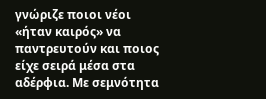γνώριζε ποιοι νέοι «ήταν καιρός» να παντρευτούν και ποιος είχε σειρά μέσα στα αδέρφια. Με σεμνότητα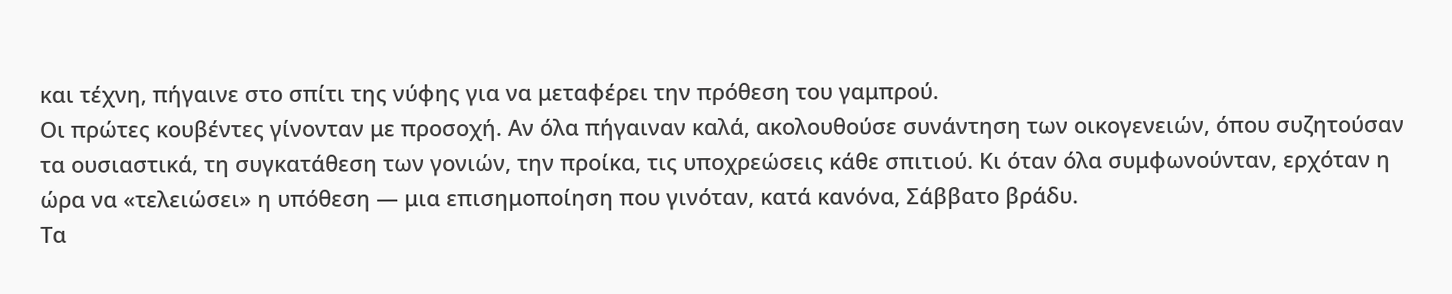και τέχνη, πήγαινε στο σπίτι της νύφης για να μεταφέρει την πρόθεση του γαμπρού.
Οι πρώτες κουβέντες γίνονταν με προσοχή. Αν όλα πήγαιναν καλά, ακολουθούσε συνάντηση των οικογενειών, όπου συζητούσαν τα ουσιαστικά, τη συγκατάθεση των γονιών, την προίκα, τις υποχρεώσεις κάθε σπιτιού. Κι όταν όλα συμφωνούνταν, ερχόταν η ώρα να «τελειώσει» η υπόθεση — μια επισημοποίηση που γινόταν, κατά κανόνα, Σάββατο βράδυ.
Τα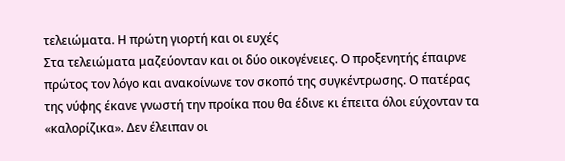τελειώματα. Η πρώτη γιορτή και οι ευχές
Στα τελειώματα μαζεύονταν και οι δύο οικογένειες. Ο προξενητής έπαιρνε πρώτος τον λόγο και ανακοίνωνε τον σκοπό της συγκέντρωσης. Ο πατέρας της νύφης έκανε γνωστή την προίκα που θα έδινε κι έπειτα όλοι εύχονταν τα «καλορίζικα». Δεν έλειπαν οι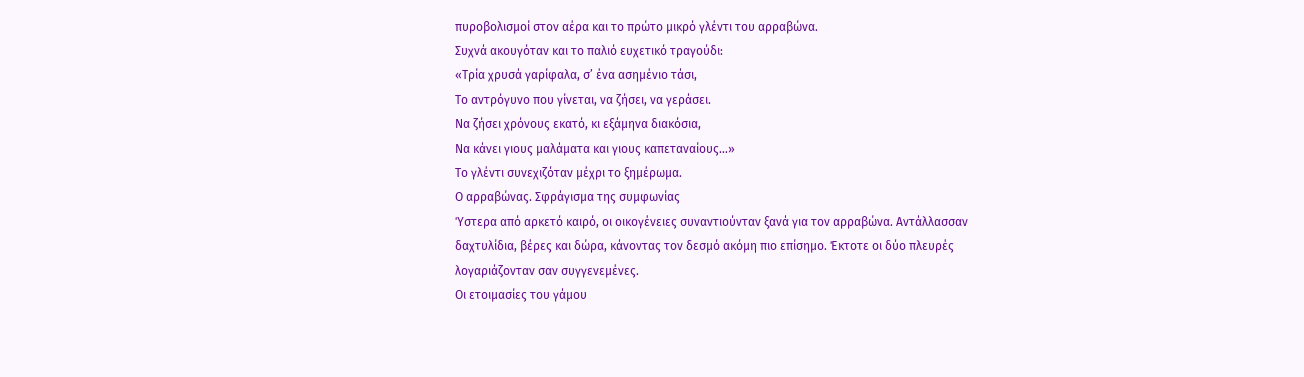πυροβολισμοί στον αέρα και το πρώτο μικρό γλέντι του αρραβώνα.
Συχνά ακουγόταν και το παλιό ευχετικό τραγούδι:
«Τρία χρυσά γαρίφαλα, σ’ ένα ασημένιο τάσι,
Το αντρόγυνο που γίνεται, να ζήσει, να γεράσει.
Να ζήσει χρόνους εκατό, κι εξάμηνα διακόσια,
Να κάνει γιους μαλάματα και γιους καπεταναίους…»
Το γλέντι συνεχιζόταν μέχρι το ξημέρωμα.
Ο αρραβώνας. Σφράγισμα της συμφωνίας
Ύστερα από αρκετό καιρό, οι οικογένειες συναντιούνταν ξανά για τον αρραβώνα. Αντάλλασσαν δαχτυλίδια, βέρες και δώρα, κάνοντας τον δεσμό ακόμη πιο επίσημο. Έκτοτε οι δύο πλευρές λογαριάζονταν σαν συγγενεμένες.
Οι ετοιμασίες του γάμου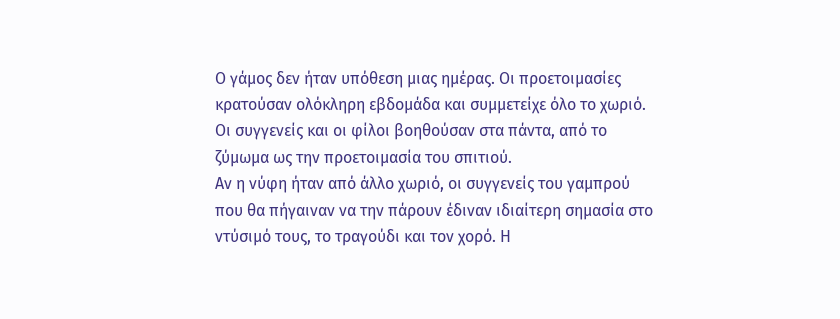Ο γάμος δεν ήταν υπόθεση μιας ημέρας. Οι προετοιμασίες κρατούσαν ολόκληρη εβδομάδα και συμμετείχε όλο το χωριό. Οι συγγενείς και οι φίλοι βοηθούσαν στα πάντα, από το ζύμωμα ως την προετοιμασία του σπιτιού.
Αν η νύφη ήταν από άλλο χωριό, οι συγγενείς του γαμπρού που θα πήγαιναν να την πάρουν έδιναν ιδιαίτερη σημασία στο ντύσιμό τους, το τραγούδι και τον χορό. Η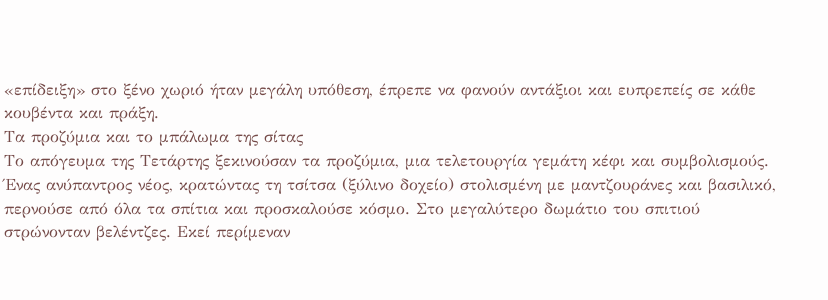«επίδειξη» στο ξένο χωριό ήταν μεγάλη υπόθεση, έπρεπε να φανούν αντάξιοι και ευπρεπείς σε κάθε κουβέντα και πράξη.
Τα προζύμια και το μπάλωμα της σίτας
Το απόγευμα της Τετάρτης ξεκινούσαν τα προζύμια, μια τελετουργία γεμάτη κέφι και συμβολισμούς. Ένας ανύπαντρος νέος, κρατώντας τη τσίτσα (ξύλινο δοχείο) στολισμένη με μαντζουράνες και βασιλικό, περνούσε από όλα τα σπίτια και προσκαλούσε κόσμο. Στο μεγαλύτερο δωμάτιο του σπιτιού στρώνονταν βελέντζες. Εκεί περίμεναν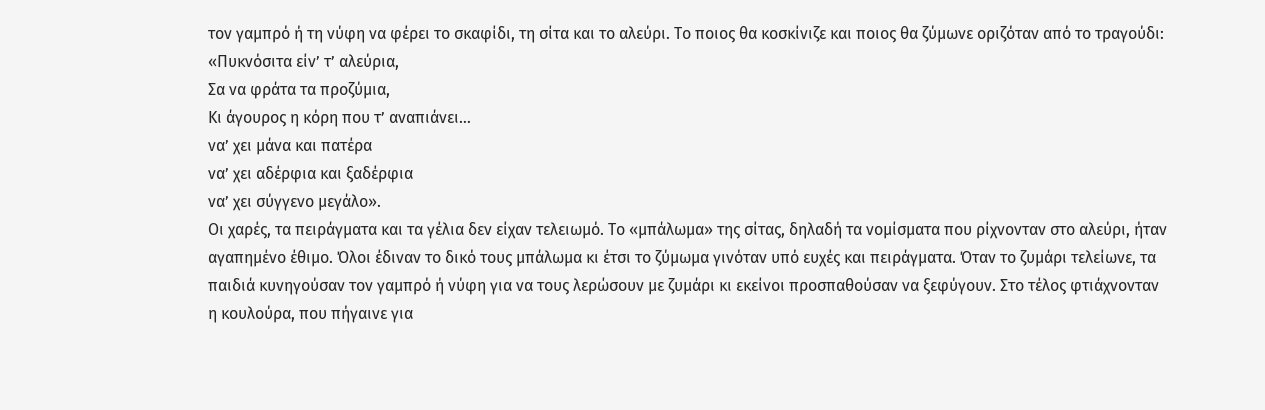τον γαμπρό ή τη νύφη να φέρει το σκαφίδι, τη σίτα και το αλεύρι. Το ποιος θα κοσκίνιζε και ποιος θα ζύμωνε οριζόταν από το τραγούδι:
«Πυκνόσιτα είν’ τ’ αλεύρια,
Σα να φράτα τα προζύμια,
Κι άγουρος η κόρη που τ’ αναπιάνει…
να’ χει μάνα και πατέρα
να’ χει αδέρφια και ξαδέρφια
να’ χει σύγγενο μεγάλο».
Οι χαρές, τα πειράγματα και τα γέλια δεν είχαν τελειωμό. Το «μπάλωμα» της σίτας, δηλαδή τα νομίσματα που ρίχνονταν στο αλεύρι, ήταν αγαπημένο έθιμο. Όλοι έδιναν το δικό τους μπάλωμα κι έτσι το ζύμωμα γινόταν υπό ευχές και πειράγματα. Όταν το ζυμάρι τελείωνε, τα παιδιά κυνηγούσαν τον γαμπρό ή νύφη για να τους λερώσουν με ζυμάρι κι εκείνοι προσπαθούσαν να ξεφύγουν. Στο τέλος φτιάχνονταν η κουλούρα, που πήγαινε για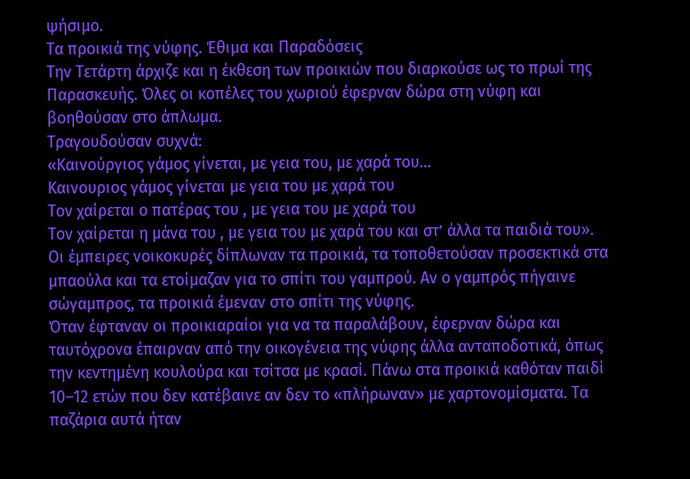ψήσιμο.
Τα προικιά της νύφης. Έθιμα και Παραδόσεις
Την Τετάρτη άρχιζε και η έκθεση των προικιών που διαρκούσε ως το πρωί της Παρασκευής. Όλες οι κοπέλες του χωριού έφερναν δώρα στη νύφη και βοηθούσαν στο άπλωμα.
Τραγουδούσαν συχνά:
«Καινούργιος γάμος γίνεται, με γεια του, με χαρά του…
Καινουριος γάμος γίνεται με γεια του με χαρά του
Τον χαίρεται ο πατέρας του , με γεια του με χαρά του
Τον χαίρεται η μάνα του , με γεια του με χαρά του και στ’ άλλα τα παιδιά του».
Οι έμπειρες νοικοκυρές δίπλωναν τα προικιά, τα τοποθετούσαν προσεκτικά στα μπαούλα και τα ετοίμαζαν για το σπίτι του γαμπρού. Αν ο γαμπρός πήγαινε σώγαμπρος, τα προικιά έμεναν στο σπίτι της νύφης.
Όταν έφταναν οι προικιαραίοι για να τα παραλάβουν, έφερναν δώρα και ταυτόχρονα έπαιρναν από την οικογένεια της νύφης άλλα ανταποδοτικά, όπως την κεντημένη κουλούρα και τσίτσα με κρασί. Πάνω στα προικιά καθόταν παιδί 10–12 ετών που δεν κατέβαινε αν δεν το «πλήρωναν» με χαρτονομίσματα. Τα παζάρια αυτά ήταν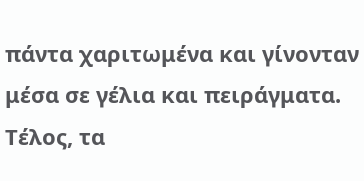πάντα χαριτωμένα και γίνονταν μέσα σε γέλια και πειράγματα.
Τέλος, τα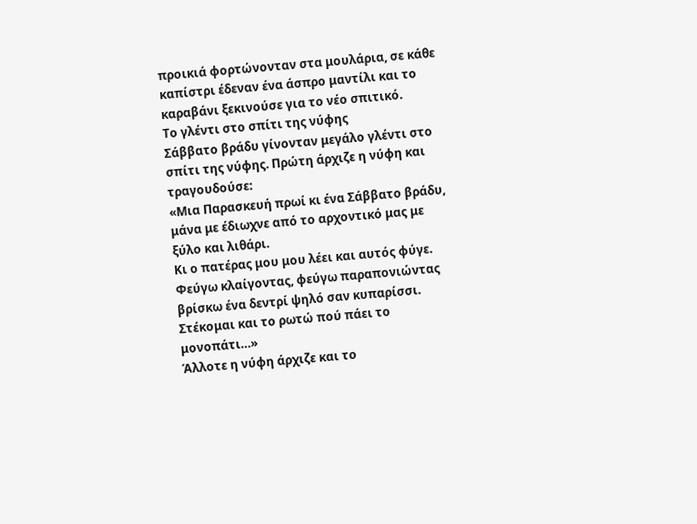προικιά φορτώνονταν στα μουλάρια, σε κάθε καπίστρι έδεναν ένα άσπρο μαντίλι και το καραβάνι ξεκινούσε για το νέο σπιτικό.
Το γλέντι στο σπίτι της νύφης
Σάββατο βράδυ γίνονταν μεγάλο γλέντι στο σπίτι της νύφης. Πρώτη άρχιζε η νύφη και τραγουδούσε:
«Μια Παρασκευή πρωί κι ένα Σάββατο βράδυ,
μάνα με έδιωχνε από το αρχοντικό μας με ξύλο και λιθάρι.
Κι ο πατέρας μου μου λέει και αυτός φύγε.
Φεύγω κλαίγοντας, φεύγω παραπονιώντας
βρίσκω ένα δεντρί ψηλό σαν κυπαρίσσι.
Στέκομαι και το ρωτώ πού πάει το μονοπάτι…»
Άλλοτε η νύφη άρχιζε και το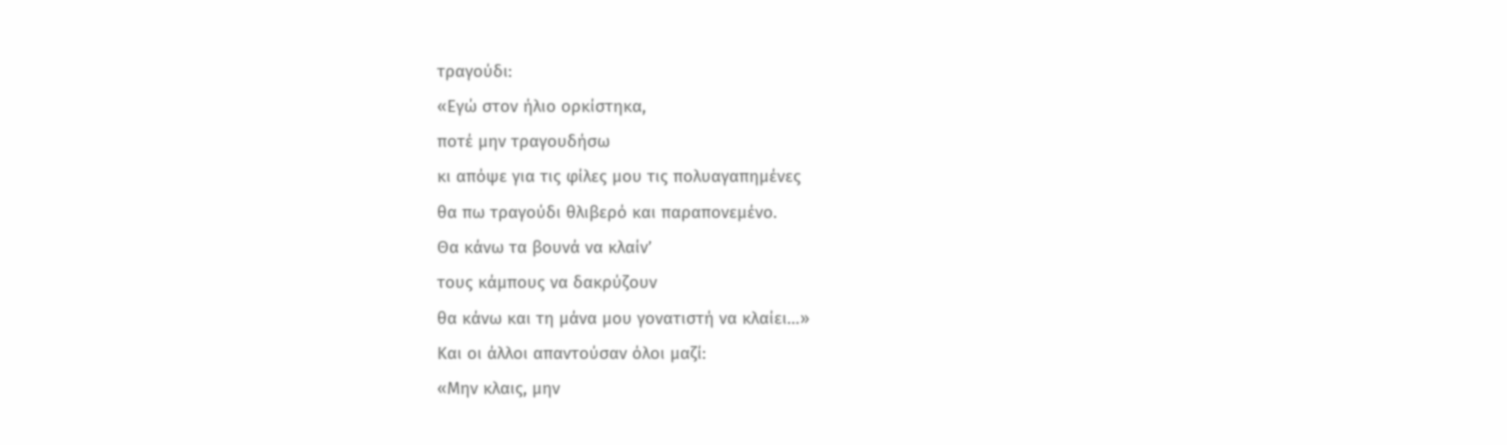τραγούδι:
«Εγώ στον ήλιο ορκίστηκα,
ποτέ μην τραγουδήσω
κι απόψε για τις φίλες μου τις πολυαγαπημένες
θα πω τραγούδι θλιβερό και παραπονεμένο.
Θα κάνω τα βουνά να κλαίν’
τους κάμπους να δακρύζουν
θα κάνω και τη μάνα μου γονατιστή να κλαίει…»
Και οι άλλοι απαντούσαν όλοι μαζί:
«Μην κλαις, μην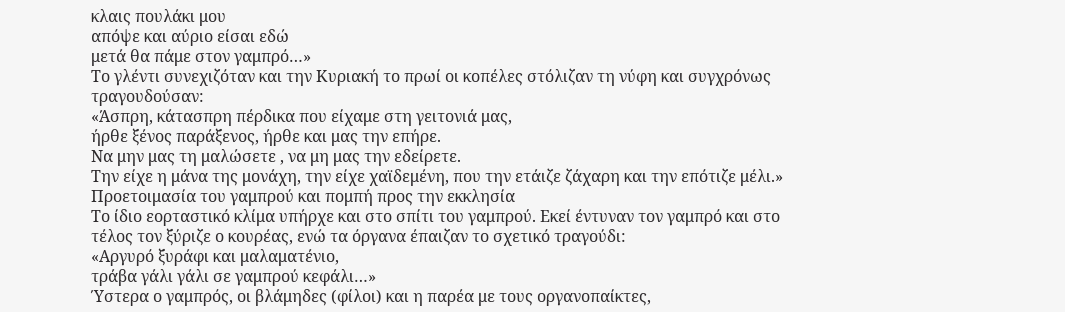κλαις πουλάκι μου
απόψε και αύριο είσαι εδώ
μετά θα πάμε στον γαμπρό…»
Το γλέντι συνεχιζόταν και την Κυριακή το πρωί οι κοπέλες στόλιζαν τη νύφη και συγχρόνως τραγουδούσαν:
«Άσπρη, κάτασπρη πέρδικα που είχαμε στη γειτονιά μας,
ήρθε ξένος παράξενος, ήρθε και μας την επήρε.
Να μην μας τη μαλώσετε , να μη μας την εδείρετε.
Την είχε η μάνα της μονάχη, την είχε χαϊδεμένη, που την ετάιζε ζάχαρη και την επότιζε μέλι.»
Προετοιμασία του γαμπρού και πομπή προς την εκκλησία
Το ίδιο εορταστικό κλίμα υπήρχε και στο σπίτι του γαμπρού. Εκεί έντυναν τον γαμπρό και στο τέλος τον ξύριζε ο κουρέας, ενώ τα όργανα έπαιζαν το σχετικό τραγούδι:
«Αργυρό ξυράφι και μαλαματένιο,
τράβα γάλι γάλι σε γαμπρού κεφάλι…»
Ύστερα ο γαμπρός, οι βλάμηδες (φίλοι) και η παρέα με τους οργανοπαίκτες,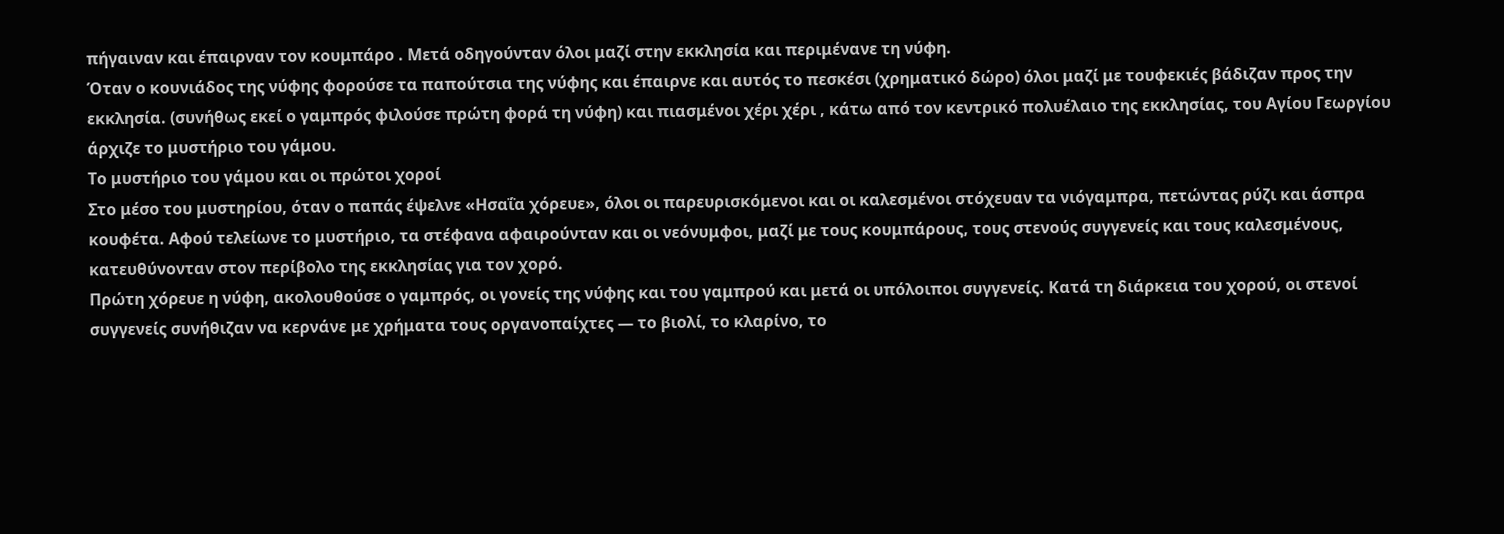πήγαιναν και έπαιρναν τον κουμπάρο . Μετά οδηγούνταν όλοι μαζί στην εκκλησία και περιμένανε τη νύφη.
Όταν ο κουνιάδος της νύφης φορούσε τα παπούτσια της νύφης και έπαιρνε και αυτός το πεσκέσι (χρηματικό δώρο) όλοι μαζί με τουφεκιές βάδιζαν προς την εκκλησία. (συνήθως εκεί ο γαμπρός φιλούσε πρώτη φορά τη νύφη) και πιασμένοι χέρι χέρι , κάτω από τον κεντρικό πολυέλαιο της εκκλησίας, του Αγίου Γεωργίου άρχιζε το μυστήριο του γάμου.
Το μυστήριο του γάμου και οι πρώτοι χοροί
Στο μέσο του μυστηρίου, όταν ο παπάς έψελνε «Ησαΐα χόρευε», όλοι οι παρευρισκόμενοι και οι καλεσμένοι στόχευαν τα νιόγαμπρα, πετώντας ρύζι και άσπρα κουφέτα. Αφού τελείωνε το μυστήριο, τα στέφανα αφαιρούνταν και οι νεόνυμφοι, μαζί με τους κουμπάρους, τους στενούς συγγενείς και τους καλεσμένους, κατευθύνονταν στον περίβολο της εκκλησίας για τον χορό.
Πρώτη χόρευε η νύφη, ακολουθούσε ο γαμπρός, οι γονείς της νύφης και του γαμπρού και μετά οι υπόλοιποι συγγενείς. Κατά τη διάρκεια του χορού, οι στενοί συγγενείς συνήθιζαν να κερνάνε με χρήματα τους οργανοπαίχτες — το βιολί, το κλαρίνο, το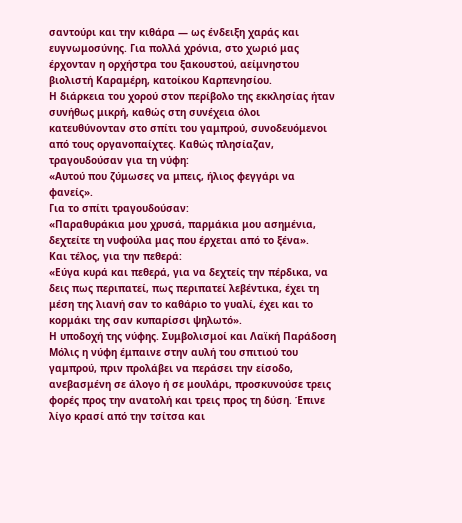σαντούρι και την κιθάρα — ως ένδειξη χαράς και ευγνωμοσύνης. Για πολλά χρόνια, στο χωριό μας έρχονταν η ορχήστρα του ξακουστού, αείμνηστου βιολιστή Καραμέρη, κατοίκου Καρπενησίου.
Η διάρκεια του χορού στον περίβολο της εκκλησίας ήταν συνήθως μικρή, καθώς στη συνέχεια όλοι κατευθύνονταν στο σπίτι του γαμπρού, συνοδευόμενοι από τους οργανοπαίχτες. Καθώς πλησίαζαν, τραγουδούσαν για τη νύφη:
«Αυτού που ζύμωσες να μπεις, ήλιος φεγγάρι να φανείς».
Για το σπίτι τραγουδούσαν:
«Παραθυράκια μου χρυσά, παρμάκια μου ασημένια, δεχτείτε τη νυφούλα μας που έρχεται από το ξένα».
Και τέλος, για την πεθερά:
«Εύγα κυρά και πεθερά, για να δεχτείς την πέρδικα, να δεις πως περιπατεί, πως περιπατεί λεβέντικα, έχει τη μέση της λιανή σαν το καθάριο το γυαλί, έχει και το κορμάκι της σαν κυπαρίσσι ψηλωτό».
Η υποδοχή της νύφης. Συμβολισμοί και Λαϊκή Παράδοση
Μόλις η νύφη έμπαινε στην αυλή του σπιτιού του γαμπρού, πριν προλάβει να περάσει την είσοδο, ανεβασμένη σε άλογο ή σε μουλάρι, προσκυνούσε τρεις φορές προς την ανατολή και τρεις προς τη δύση. Έπινε λίγο κρασί από την τσίτσα και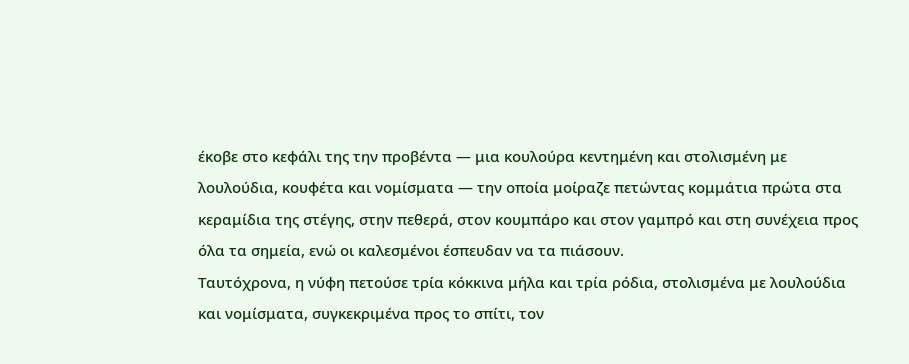έκοβε στο κεφάλι της την προβέντα — μια κουλούρα κεντημένη και στολισμένη με λουλούδια, κουφέτα και νομίσματα — την οποία μοίραζε πετώντας κομμάτια πρώτα στα κεραμίδια της στέγης, στην πεθερά, στον κουμπάρο και στον γαμπρό και στη συνέχεια προς όλα τα σημεία, ενώ οι καλεσμένοι έσπευδαν να τα πιάσουν.
Ταυτόχρονα, η νύφη πετούσε τρία κόκκινα μήλα και τρία ρόδια, στολισμένα με λουλούδια και νομίσματα, συγκεκριμένα προς το σπίτι, τον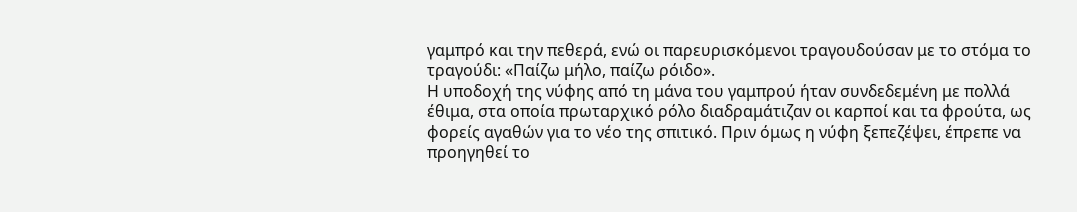γαμπρό και την πεθερά, ενώ οι παρευρισκόμενοι τραγουδούσαν με το στόμα το τραγούδι: «Παίζω μήλο, παίζω ρόιδο».
Η υποδοχή της νύφης από τη μάνα του γαμπρού ήταν συνδεδεμένη με πολλά έθιμα, στα οποία πρωταρχικό ρόλο διαδραμάτιζαν οι καρποί και τα φρούτα, ως φορείς αγαθών για το νέο της σπιτικό. Πριν όμως η νύφη ξεπεζέψει, έπρεπε να προηγηθεί το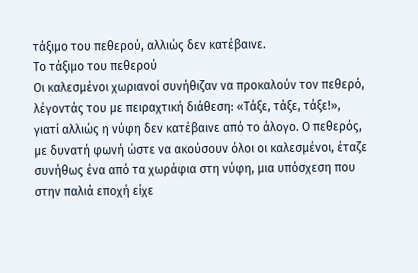τάξιμο του πεθερού, αλλιώς δεν κατέβαινε.
Το τάξιμο του πεθερού
Οι καλεσμένοι χωριανοί συνήθιζαν να προκαλούν τον πεθερό, λέγοντάς του με πειραχτική διάθεση: «Τάξε, τάξε, τάξε!», γιατί αλλιώς η νύφη δεν κατέβαινε από το άλογο. Ο πεθερός, με δυνατή φωνή ώστε να ακούσουν όλοι οι καλεσμένοι, έταζε συνήθως ένα από τα χωράφια στη νύφη, μια υπόσχεση που στην παλιά εποχή είχε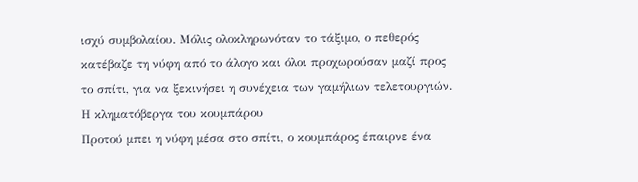ισχύ συμβολαίου. Μόλις ολοκληρωνόταν το τάξιμο, ο πεθερός κατέβαζε τη νύφη από το άλογο και όλοι προχωρούσαν μαζί προς το σπίτι, για να ξεκινήσει η συνέχεια των γαμήλιων τελετουργιών.
Η κληματόβεργα του κουμπάρου
Προτού μπει η νύφη μέσα στο σπίτι, ο κουμπάρος έπαιρνε ένα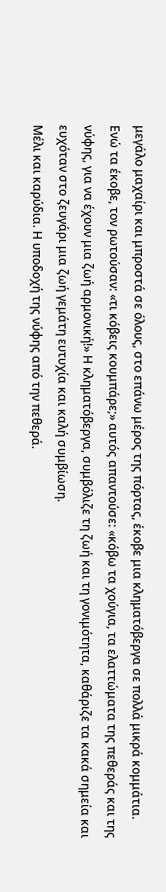μεγάλο μαχαίρι και μπροστά σε όλους, στο επάνω μέρος της πόρτας, έκοβε μια κληματόβεργα σε πολλά μικρά κομμάτια. Ενώ τα έκοβε, τον ρωτούσαν: «τι κόβεις κουμπάρε;» αυτός απαντούσε: «κόβω τα χούγια, τα ελαττώματα της πεθεράς και της νύφης, για να έχουν μια ζωή αρμονική!» Η κληματόβεργα, συμβόλιζε τη ζωή και τη γονιμότητα, καθάριζε τα κακά σημεία και ευχόταν στο ζευγάρι μια ζωή γεμάτη ευτυχία και καλή συμβίωση.
Μέλι και καρύδια. Η υποδοχή της νύφης από την πεθερά.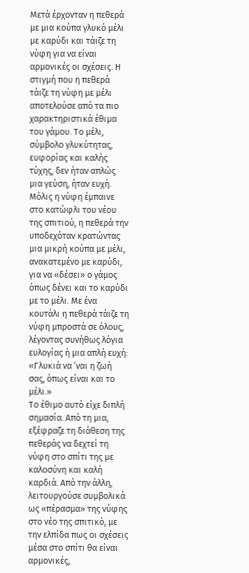Μετά έρχονταν η πεθερά με μια κούπα γλυκό μέλι με καρύδι και τάιζε τη νύφη για να είναι αρμονικές οι σχέσεις. Η στιγμή που η πεθερά τάιζε τη νύφη με μέλι αποτελούσε από τα πιο χαρακτηριστικά έθιμα του γάμου. Το μέλι, σύμβολο γλυκύτητας, ευφορίας και καλής τύχης, δεν ήταν απλώς μια γεύση, ήταν ευχή.
Μόλις η νύφη έμπαινε στο κατώφλι του νέου της σπιτιού, η πεθερά την υποδεχόταν κρατώντας μια μικρή κούπα με μέλι, ανακατεμένο με καρύδι, για να «δέσει» ο γάμος όπως δένει και το καρύδι με το μέλι. Με ένα κουτάλι η πεθερά τάιζε τη νύφη μπροστά σε όλους, λέγοντας συνήθως λόγια ευλογίας ή μια απλή ευχή:
«Γλυκιά να ’ναι η ζωή σας, όπως είναι και το μέλι.»
Το έθιμο αυτό είχε διπλή σημασία. Από τη μια, εξέφραζε τη διάθεση της πεθεράς να δεχτεί τη νύφη στο σπίτι της με καλοσύνη και καλή καρδιά. Από την άλλη, λειτουργούσε συμβολικά ως «πέρασμα» της νύφης στο νέο της σπιτικό, με την ελπίδα πως οι σχέσεις μέσα στο σπίτι θα είναι αρμονικές,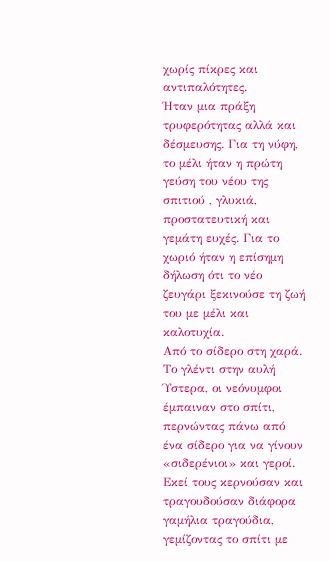χωρίς πίκρες και αντιπαλότητες.
Ήταν μια πράξη τρυφερότητας αλλά και δέσμευσης. Για τη νύφη, το μέλι ήταν η πρώτη γεύση του νέου της σπιτιού , γλυκιά, προστατευτική και γεμάτη ευχές. Για το χωριό ήταν η επίσημη δήλωση ότι το νέο ζευγάρι ξεκινούσε τη ζωή του με μέλι και καλοτυχία.
Από το σίδερο στη χαρά. Το γλέντι στην αυλή
Ύστερα, οι νεόνυμφοι έμπαιναν στο σπίτι, περνώντας πάνω από ένα σίδερο για να γίνουν «σιδερένιοι» και γεροί. Εκεί τους κερνούσαν και τραγουδούσαν διάφορα γαμήλια τραγούδια, γεμίζοντας το σπίτι με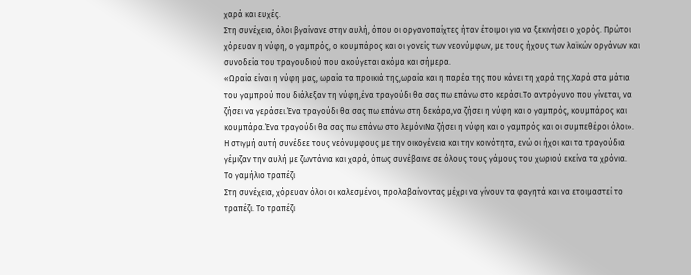χαρά και ευχές.
Στη συνέχεια, όλοι βγαίνανε στην αυλή, όπου οι οργανοπαίχτες ήταν έτοιμοι για να ξεκινήσει ο χορός. Πρώτοι χόρευαν η νύφη, ο γαμπρός, ο κουμπάρος και οι γονείς των νεονύμφων, με τους ήχους των λαϊκών οργάνων και συνοδεία του τραγουδιού που ακούγεται ακόμα και σήμερα.
«Ωραία είναι η νύφη μας, ωραία τα προικιά της,ωραία και η παρέα της που κάνει τη χαρά της.Χαρά στα μάτια του γαμπρού που διάλεξαν τη νύφη,ένα τραγούδι θα σας πω επάνω στο κεράσι.Το αντρόγυνο που γίνεται, να ζήσει να γεράσει.Ένα τραγούδι θα σας πω επάνω στη δεκάρα,να ζήσει η νύφη και ο γαμπρός, κουμπάρος και κουμπάρα.Ένα τραγούδι θα σας πω επάνω στο λεμόνιΝα ζήσει η νύφη και ο γαμπρός και οι συμπεθέροι όλοι».
Η στιγμή αυτή συνέδεε τους νεόνυμφους με την οικογένεια και την κοινότητα, ενώ οι ήχοι και τα τραγούδια γέμιζαν την αυλή με ζωντάνια και χαρά, όπως συνέβαινε σε όλους τους γάμους του χωριού εκείνα τα χρόνια.
Το γαμήλιο τραπέζι
Στη συνέχεια, χόρευαν όλοι οι καλεσμένοι, προλαβαίνοντας μέχρι να γίνουν τα φαγητά και να ετοιμαστεί το τραπέζι. Το τραπέζι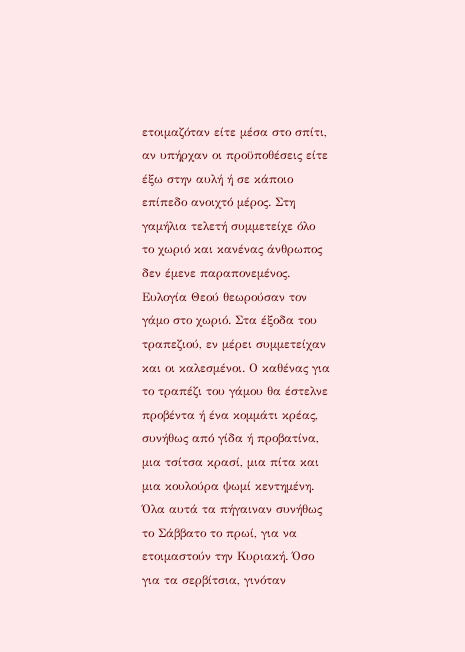ετοιμαζόταν είτε μέσα στο σπίτι, αν υπήρχαν οι προϋποθέσεις είτε έξω στην αυλή ή σε κάποιο επίπεδο ανοιχτό μέρος. Στη γαμήλια τελετή συμμετείχε όλο το χωριό και κανένας άνθρωπος δεν έμενε παραπονεμένος. Ευλογία Θεού θεωρούσαν τον γάμο στο χωριό. Στα έξοδα του τραπεζιού, εν μέρει συμμετείχαν και οι καλεσμένοι. Ο καθένας για το τραπέζι του γάμου θα έστελνε προβέντα ή ένα κομμάτι κρέας, συνήθως από γίδα ή προβατίνα, μια τσίτσα κρασί, μια πίτα και μια κουλούρα ψωμί κεντημένη. Όλα αυτά τα πήγαιναν συνήθως το Σάββατο το πρωί, για να ετοιμαστούν την Κυριακή. Όσο για τα σερβίτσια, γινόταν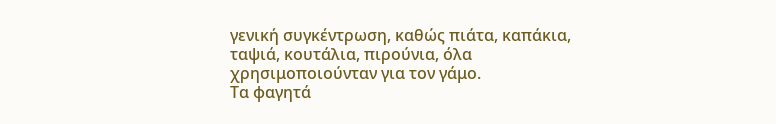γενική συγκέντρωση, καθώς πιάτα, καπάκια, ταψιά, κουτάλια, πιρούνια, όλα χρησιμοποιούνταν για τον γάμο.
Τα φαγητά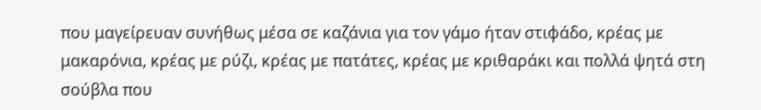που μαγείρευαν συνήθως μέσα σε καζάνια για τον γάμο ήταν στιφάδο, κρέας με μακαρόνια, κρέας με ρύζι, κρέας με πατάτες, κρέας με κριθαράκι και πολλά ψητά στη σούβλα που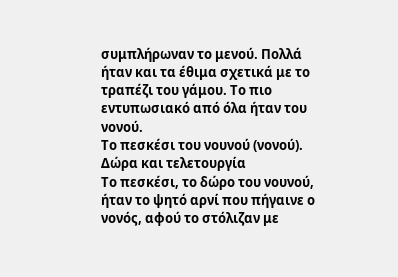συμπλήρωναν το μενού. Πολλά ήταν και τα έθιμα σχετικά με το τραπέζι του γάμου. Το πιο εντυπωσιακό από όλα ήταν του νονού.
Το πεσκέσι του νουνού (νονού). Δώρα και τελετουργία
Το πεσκέσι, το δώρο του νουνού, ήταν το ψητό αρνί που πήγαινε ο νονός, αφού το στόλιζαν με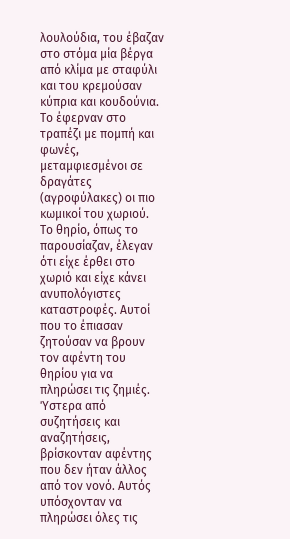λουλούδια, του έβαζαν στο στόμα μία βέργα από κλίμα με σταφύλι και του κρεμούσαν κύπρια και κουδούνια. Το έφερναν στο τραπέζι με πομπή και φωνές, μεταμφιεσμένοι σε δραγάτες (αγροφύλακες) οι πιο κωμικοί του χωριού.
Το θηρίο, όπως το παρουσίαζαν, έλεγαν ότι είχε έρθει στο χωριό και είχε κάνει ανυπολόγιστες καταστροφές. Αυτοί που το έπιασαν ζητούσαν να βρουν τον αφέντη του θηρίου για να πληρώσει τις ζημιές. Ύστερα από συζητήσεις και αναζητήσεις, βρίσκονταν αφέντης που δεν ήταν άλλος από τον νονό. Αυτός υπόσχονταν να πληρώσει όλες τις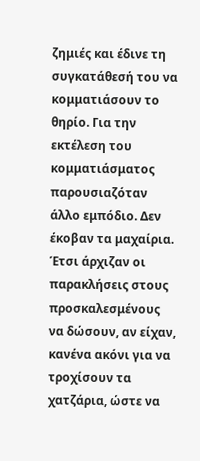ζημιές και έδινε τη συγκατάθεσή του να κομματιάσουν το θηρίο. Για την εκτέλεση του κομματιάσματος παρουσιαζόταν άλλο εμπόδιο. Δεν έκοβαν τα μαχαίρια. Έτσι άρχιζαν οι παρακλήσεις στους προσκαλεσμένους να δώσουν, αν είχαν, κανένα ακόνι για να τροχίσουν τα χατζάρια, ώστε να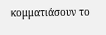κομματιάσουν το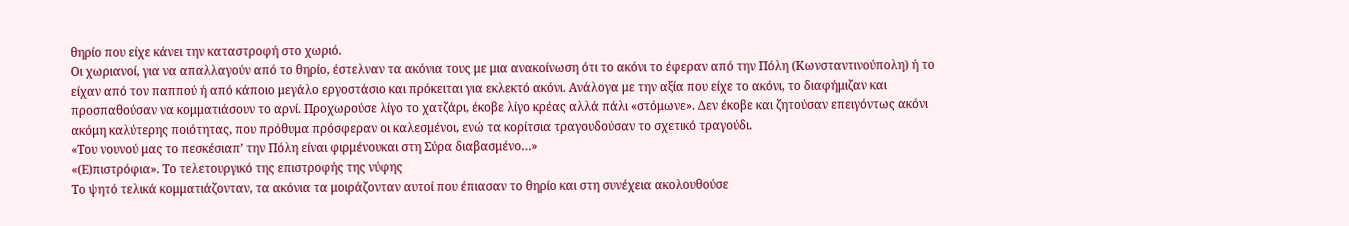θηρίο που είχε κάνει την καταστροφή στο χωριό.
Οι χωριανοί, για να απαλλαγούν από το θηρίο, έστελναν τα ακόνια τους με μια ανακοίνωση ότι το ακόνι το έφεραν από την Πόλη (Κωνσταντινούπολη) ή το είχαν από τον παππού ή από κάποιο μεγάλο εργοστάσιο και πρόκειται για εκλεκτό ακόνι. Ανάλογα με την αξία που είχε το ακόνι, το διαφήμιζαν και προσπαθούσαν να κομματιάσουν το αρνί. Προχωρούσε λίγο το χατζάρι, έκοβε λίγο κρέας αλλά πάλι «στόμωνε». Δεν έκοβε και ζητούσαν επειγόντως ακόνι ακόμη καλύτερης ποιότητας, που πρόθυμα πρόσφεραν οι καλεσμένοι, ενώ τα κορίτσια τραγουδούσαν το σχετικό τραγούδι.
«Του νουνού μας το πεσκέσιαπ’ την Πόλη είναι φιρμένουκαι στη Σύρα διαβασμένο…»
«(Ε)πιστρόφια». Το τελετουργικό της επιστροφής της νύφης
Το ψητό τελικά κομματιάζονταν, τα ακόνια τα μοιράζονταν αυτοί που έπιασαν το θηρίο και στη συνέχεια ακολουθούσε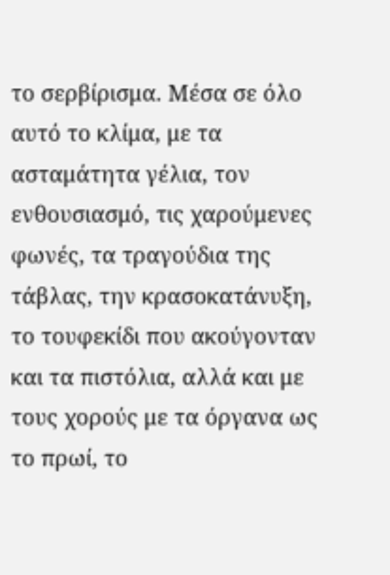το σερβίρισμα. Μέσα σε όλο αυτό το κλίμα, με τα ασταμάτητα γέλια, τον ενθουσιασμό, τις χαρούμενες φωνές, τα τραγούδια της τάβλας, την κρασοκατάνυξη, το τουφεκίδι που ακούγονταν και τα πιστόλια, αλλά και με τους χορούς με τα όργανα ως το πρωί, το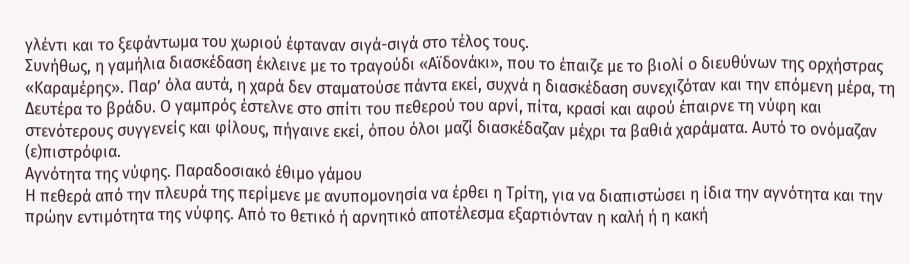γλέντι και το ξεφάντωμα του χωριού έφταναν σιγά-σιγά στο τέλος τους.
Συνήθως, η γαμήλια διασκέδαση έκλεινε με το τραγούδι «Αϊδονάκι», που το έπαιζε με το βιολί ο διευθύνων της ορχήστρας «Καραμέρης». Παρ’ όλα αυτά, η χαρά δεν σταματούσε πάντα εκεί, συχνά η διασκέδαση συνεχιζόταν και την επόμενη μέρα, τη Δευτέρα το βράδυ. Ο γαμπρός έστελνε στο σπίτι του πεθερού του αρνί, πίτα, κρασί και αφού έπαιρνε τη νύφη και στενότερους συγγενείς και φίλους, πήγαινε εκεί, όπου όλοι μαζί διασκέδαζαν μέχρι τα βαθιά χαράματα. Αυτό το ονόμαζαν (ε)πιστρόφια.
Αγνότητα της νύφης. Παραδοσιακό έθιμο γάμου
Η πεθερά από την πλευρά της περίμενε με ανυπομονησία να έρθει η Τρίτη, για να διαπιστώσει η ίδια την αγνότητα και την πρώην εντιμότητα της νύφης. Από το θετικό ή αρνητικό αποτέλεσμα εξαρτιόνταν η καλή ή η κακή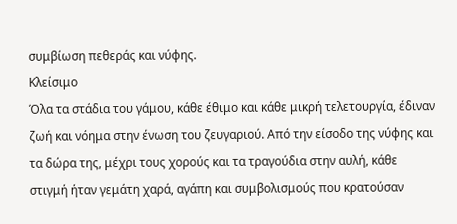συμβίωση πεθεράς και νύφης.
Κλείσιμο
Όλα τα στάδια του γάμου, κάθε έθιμο και κάθε μικρή τελετουργία, έδιναν ζωή και νόημα στην ένωση του ζευγαριού. Από την είσοδο της νύφης και τα δώρα της, μέχρι τους χορούς και τα τραγούδια στην αυλή, κάθε στιγμή ήταν γεμάτη χαρά, αγάπη και συμβολισμούς που κρατούσαν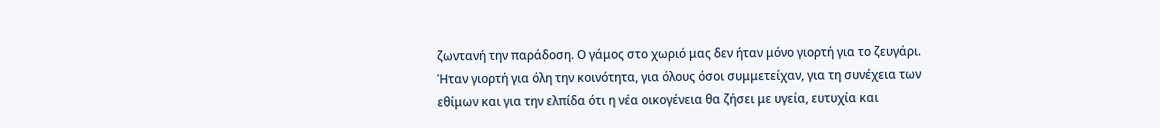ζωντανή την παράδοση. Ο γάμος στο χωριό μας δεν ήταν μόνο γιορτή για το ζευγάρι. Ήταν γιορτή για όλη την κοινότητα, για όλους όσοι συμμετείχαν, για τη συνέχεια των εθίμων και για την ελπίδα ότι η νέα οικογένεια θα ζήσει με υγεία, ευτυχία και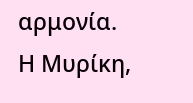αρμονία.
Η Μυρίκη,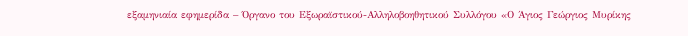εξαμηνιαία εφημερίδα – Όργανο του Εξωραϊστικού-Αλληλοβοηθητικού Συλλόγου «Ο Άγιος Γεώργιος Μυρίκης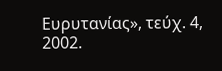Ευρυτανίας», τεύχ. 4, 2002.